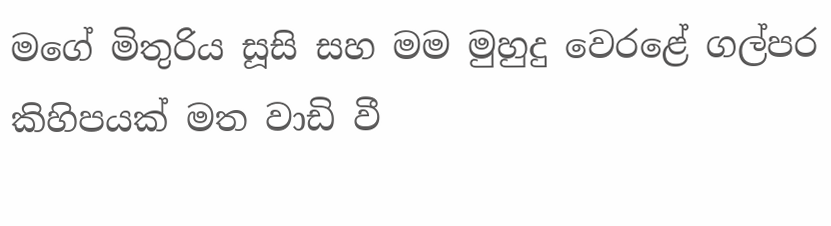මගේ මිතුරිය සූසි සහ මම මුහුදු වෙරළේ ගල්පර කිහිපයක් මත වාඩි වී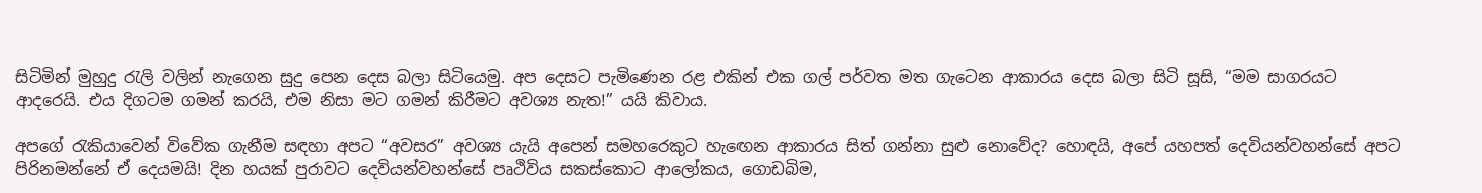සිටිමින් මුහුදු රැලි වලින් නැගෙන සුදු පෙන දෙස බලා සිටියෙමු. අප දෙසට පැමිණෙන රළ එකින් එක ගල් පර්වත මත ගැටෙන ආකාරය දෙස බලා සිටි සූසි, “මම සාගරයට ආදරෙයි. එය දිගටම ගමන් කරයි, එම නිසා මට ගමන් කිරීමට අවශ්‍ය නැත!” යයි කිවාය.

අපගේ රැකියාවෙන් විවේක ගැනීම සඳහා අපට “අවසර” අවශ්‍ය යැයි අපෙන් සමහරෙකුට හැඟෙන ආකාරය සිත් ගන්නා සුළු නොවේද? හොඳයි, අපේ යහපත් දෙවියන්වහන්සේ අපට පිරිනමන්නේ ඒ දෙයමයි! දින හයක් පුරාවට දෙවියන්වහන්සේ පෘථිවිය සකස්කොට ආලෝකය, ගොඩබිම,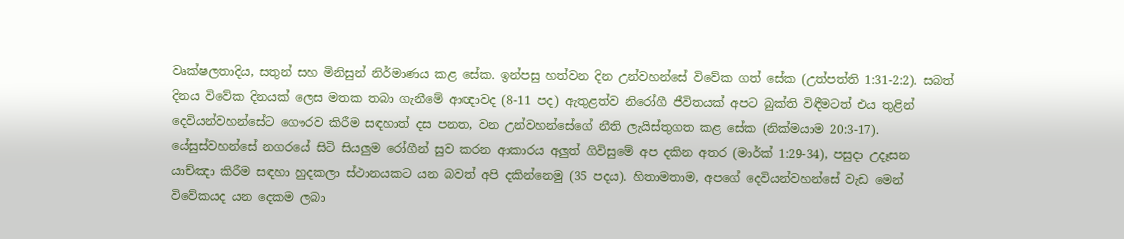වෘක්ෂලතාදිය, සතුන් සහ මිනිසුන් නිර්මාණය කළ සේක. ඉන්පසු හත්වන දින උන්වහන්සේ විවේක ගත් සේක (උත්පත්ති 1:31-2:2). සබත් දිනය විවේක දිනයක් ලෙස මතක තබා ගැනීමේ ආඥාවද (8-11 පද) ඇතුළත්ව නිරෝගී ජීවිතයක් අපට බුක්ති විඳීමටත් එය තුළින් දෙවියන්වහන්සේට ගෞරව කිරීම සඳහාත් දස පනත, වන උන්වහන්සේගේ නීති ලැයිස්තුගත කළ සේක (නික්මයාම 20:3-17). යේසුස්වහන්සේ නගරයේ සිටි සියලුම රෝගීන් සුව කරන ආකාරය අලුත් ගිවිසුමේ අප දකින අතර (මාර්ක් 1:29-34), පසුදා උදෑසන යාච්ඤා කිරීම සඳහා හුදකලා ස්ථානයකට යන බවත් අපි දකින්නෙමු (35 පදය). හිතාමතාම, අපගේ දෙවියන්වහන්සේ වැඩ මෙන් විවේකයද යන දෙකම ලබා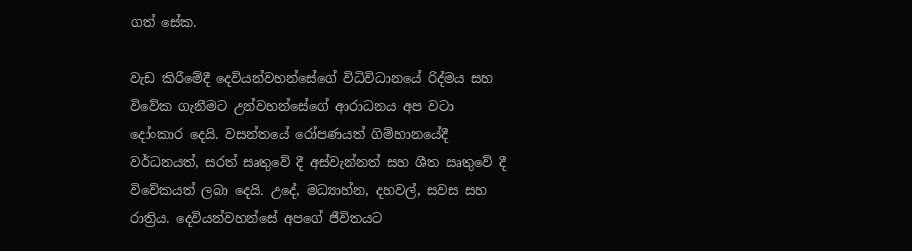ගත් සේක.

වැඩ කිරීමේදී දෙවියන්වහන්සේගේ විධිවිධානයේ රිද්මය සහ විවේක ගැනීමට උන්වහන්සේගේ ආරාධනය අප වටා දෝංකාර දෙයි. වසන්තයේ රෝපණයත් ගිම්හානයේදී වර්ධනයත්, සරත් සෘතුවේ දී අස්වැන්නත් සහ ශීත ඍතුවේ දී විවේකයත් ලබා දෙයි. උදේ, මධ්‍යාහ්න, දහවල්, සවස සහ රාත්‍රිය. දෙවියන්වහන්සේ අපගේ ජීවිතයට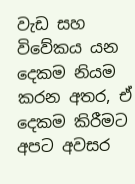වැඩ සහ විවේකය යන දෙකම නියම කරන අතර, ඒ දෙකම කිරීමට අපට අවසර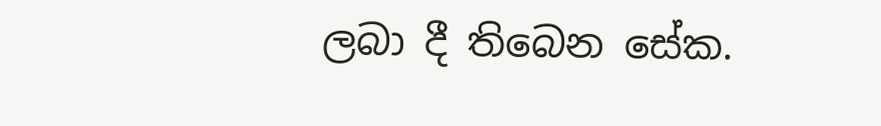ලබා දී තිබෙන සේක.